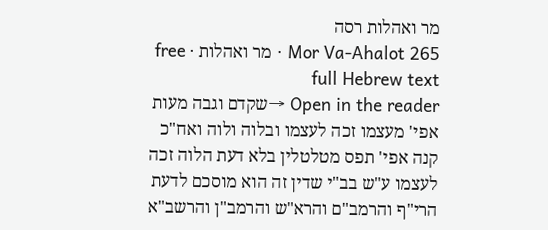מר ואהלות רסה
Mor Va-Ahalot 265 · מר ואהלות · free full Hebrew text
Open in the reader →שקדם וגבה מעות אפי' מעצמו זכה לעצמו ובלוה ולוה ואח"כ קנה אפי' תפס מטלטלין בלא דעת הלוה זכה לעצמו ע"ש בב"י שדין זה הוא מוסכם לדעת הרי"ף והרמב"ם והרא"ש והרמב"ן והרשב"א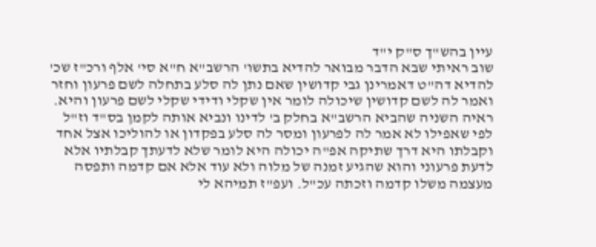עיין בהש"ך ס"ק י"ד
שוב ראיתי שבא הדבר מבואר להדיא בתשו' הרשב"א ח"א סי' אלף ורכ"ז שכ' להדיא דה"ט דאמרינן גבי קדושין שאם נתן לה סלע בתחלה לשם פרעון וחזר ואמר לה לשם קדושין שיכולה לומר אין שקלי ודידי שקלי לשם פרעון והיא. ראיה השניה שהביא הרשב"א בחלק ב' לדינו ונביא אותה לקמן בס"ד וז"ל לפי שאפילו לא אמר לה לפרעון ומסר לה סלע בפקדון או להוליכו אצל אחד וקבלתו היא דרך שתיקה אפ"ה יכולה היא לומר שלא לדעתך קבלתיו אלא לדעת פרעוני והוא שהגיע זמנה של מלוה ולא עוד אלא אם קדמה ותפסה מעצמה משלו קדמה וזכתה עכ"ל. ועפ"ז תמיהא לי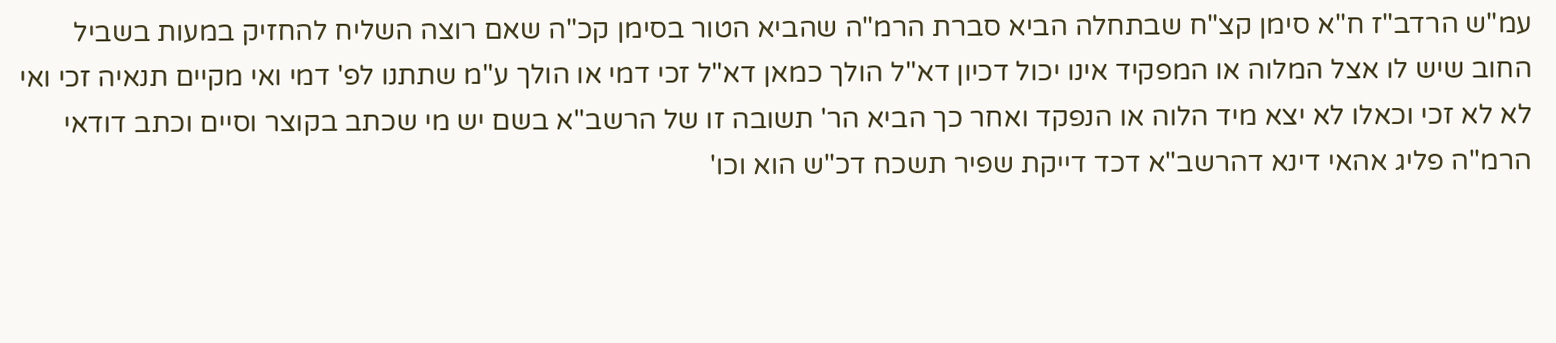עמ"ש הרדב"ז ח"א סימן קצ"ח שבתחלה הביא סברת הרמ"ה שהביא הטור בסימן קכ"ה שאם רוצה השליח להחזיק במעות בשביל החוב שיש לו אצל המלוה או המפקיד אינו יכול דכיון דא"ל הולך כמאן דא"ל זכי דמי או הולך ע"מ שתתנו לפ' דמי ואי מקיים תנאיה זכי ואי לא לא זכי וכאלו לא יצא מיד הלוה או הנפקד ואחר כך הביא הר' תשובה זו של הרשב"א בשם יש מי שכתב בקוצר וסיים וכתב דודאי הרמ"ה פליג אהאי דינא דהרשב"א דכד דייקת שפיר תשכח דכ"ש הוא וכו'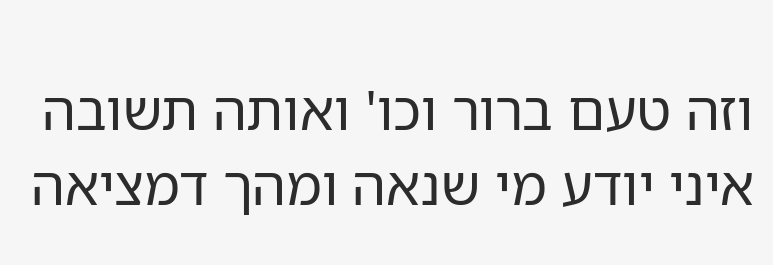וזה טעם ברור וכו' ואותה תשובה איני יודע מי שנאה ומהך דמציאה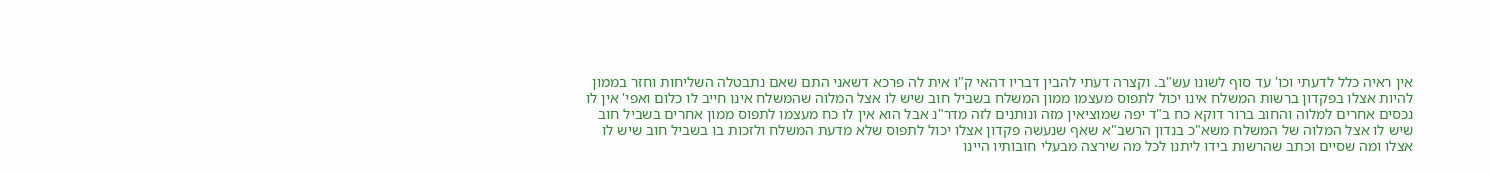אין ראיה כלל לדעתי וכו' עד סוף לשונו עש"ב. וקצרה דעתי להבין דבריו דהאי ק"ו אית לה פרכא דשאני התם שאם נתבטלה השליחות וחזר בממון להיות אצלו בפקדון ברשות המשלח אינו יכול לתפוס מעצמו ממון המשלח בשביל חוב שיש לו אצל המלוה שהמשלח אינו חייב לו כלום ואפי' אין לו נכסים אחרים למלוה והחוב ברור דוקא כח ב"ד יפה שמוציאין מזה ונותנים לזה מדר"נ אבל הוא אין לו כח מעצמו לתפוס ממון אחרים בשביל חוב שיש לו אצל המלוה של המשלח משא"כ בנדון הרשב"א שאף שנעשה פקדון אצלו יכול לתפוס שלא מדעת המשלח ולזכות בו בשביל חוב שיש לו אצלו ומה שסיים וכתב שהרשות בידו ליתנו לכל מה שירצה מבעלי חובותיו היינו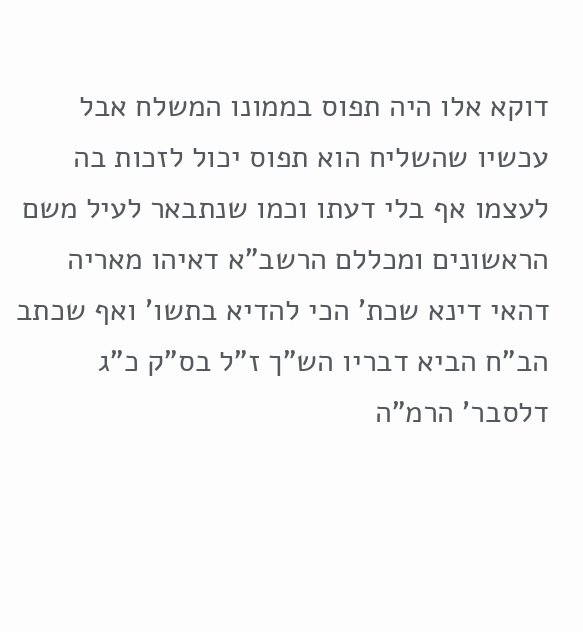דוקא אלו היה תפוס בממונו המשלח אבל עכשיו שהשליח הוא תפוס יכול לזכות בה לעצמו אף בלי דעתו וכמו שנתבאר לעיל משם הראשונים ומכללם הרשב"א דאיהו מאריה דהאי דינא שכת' הכי להדיא בתשו' ואף שכתב הב"ח הביא דבריו הש"ך ז"ל בס"ק כ"ג דלסבר' הרמ"ה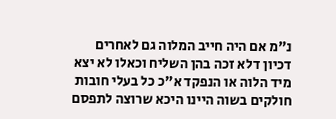נ"מ אם היה חייב המלוה גם לאחרים דכיון דלא זכה בהן השליח וכאלו לא יצא מיד הלוה או הנפקד א"כ כל בעלי חובות חולקים בשוה היינו היכא שרוצה לתפסם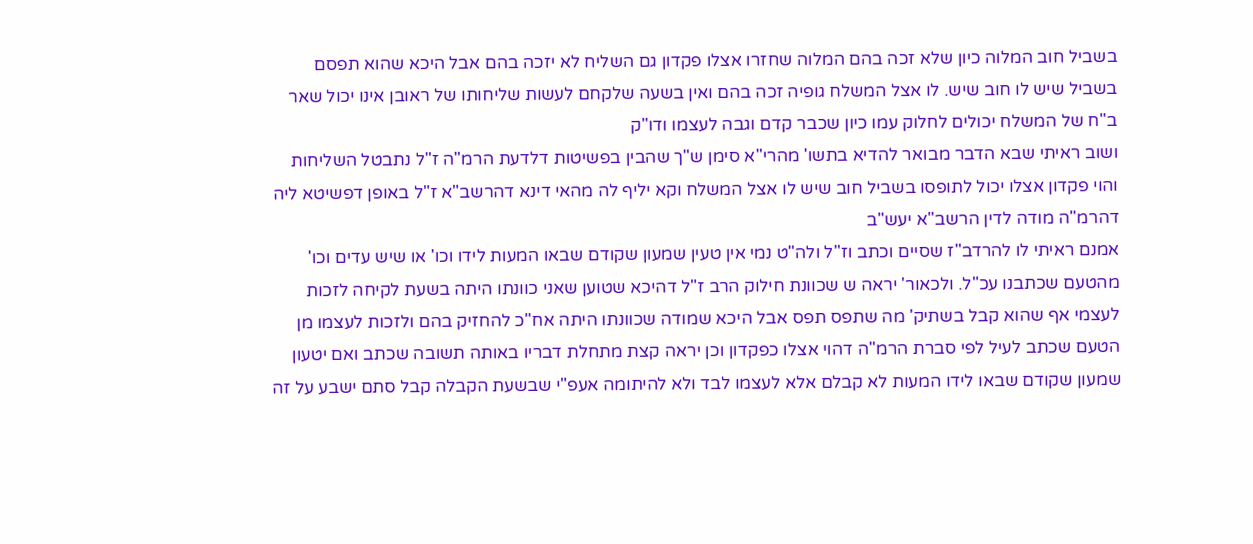בשביל חוב המלוה כיון שלא זכה בהם המלוה שחזרו אצלו פקדון גם השליח לא יזכה בהם אבל היכא שהוא תפסם בשביל שיש לו חוב שיש. לו אצל המשלח גופיה זכה בהם ואין בשעה שלקחם לעשות שליחותו של ראובן אינו יכול שאר ב"ח של המשלח יכולים לחלוק עמו כיון שכבר קדם וגבה לעצמו ודו"ק
ושוב ראיתי שבא הדבר מבואר להדיא בתשו' מהרי"א סימן ש"ך שהבין בפשיטות דלדעת הרמ"ה ז"ל נתבטל השליחות והוי פקדון אצלו יכול לתופסו בשביל חוב שיש לו אצל המשלח וקא יליף לה מהאי דינא דהרשב"א ז"ל באופן דפשיטא ליה דהרמ"ה מודה לדין הרשב"א יעש"ב
אמנם ראיתי לו להרדב"ז שסיים וכתב וז"ל ולה"ט נמי אין טעין שמעון שקודם שבאו המעות לידו וכו' או שיש עדים וכו' מהטעם שכתבנו עכ"ל. ולכאור' יראה ש שכוונת חילוק הרב ז"ל דהיכא שטוען שאני כוונתו היתה בשעת לקיחה לזכות לעצמי אף שהוא קבל בשתיק' מה שתפס תפס אבל היכא שמודה שכוונתו היתה אח"כ להחזיק בהם ולזכות לעצמו מן הטעם שכתב לעיל לפי סברת הרמ"ה דהוי אצלו כפקדון וכן יראה קצת מתחלת דבריו באותה תשובה שכתב ואם יטעון שמעון שקודם שבאו לידו המעות לא קבלם אלא לעצמו לבד ולא להיתומה אעפ"י שבשעת הקבלה קבל סתם ישבע על זה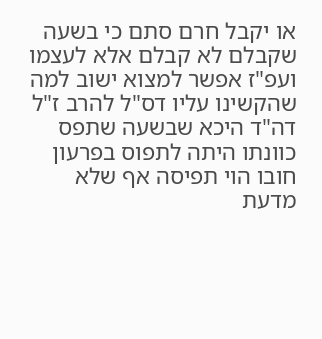או יקבל חרם סתם כי בשעה שקבלם לא קבלם אלא לעצמו ועפ"ז אפשר למצוא ישוב למה שהקשינו עליו דס"ל להרב ז"ל דה"ד היכא שבשעה שתפס כוונתו היתה לתפוס בפרעון חובו הוי תפיסה אף שלא מדעת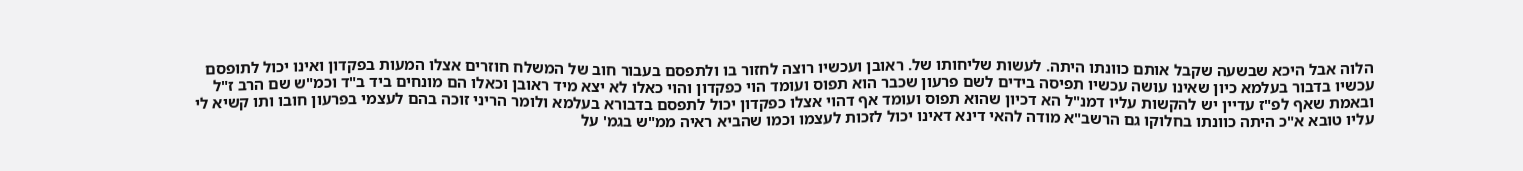הלוה אבל היכא שבשעה שקבל אותם כוונתו היתה. לעשות שליחותו של. ראובן ועכשיו רוצה לחזור בו ולתפסם בעבור חוב של המשלח חוזרים אצלו המעות בפקדון ואינו יכול לתופסם עכשיו בדבור בעלמא כיון שאינו עושה עכשיו תפיסה בידים לשם פרעון שכבר הוא תפוס ועומד הוי כפקדון והוי כאלו לא יצא מיד ראובן וכאלו הם מונחים ביד ב"ד וכמ"ש שם הרב ז"ל ובאמת שאף לפ"ז עדיין יש להקשות עליו דמנ"ל הא דכיון שהוא תפוס ועומד אף דהוי אצלו כפקדון יכול לתפסם בדבורא בעלמא ולומר הריני זוכה בהם לעצמי בפרעון חובו ותו קשיא לי עליו טובא א"כ היתה כוונתו בחלוקו גם הרשב"א מודה להאי דינא דאינו יכול לזכות לעצמו וכמו שהביא ראיה ממ"ש בגמ' על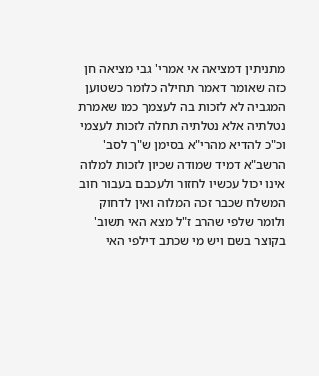מתניתין דמציאה אי אמרי' גבי מציאה חן כזה שאומר דאמר תחילה כלומר כשטוען המגביה לא לזכות בה לעצמך כמו שאמרת נטלתיה אלא נטלתיה תחלה לזכות לעצמי וכ"כ להדיא מהרי"א בסימן ש"ך לסב' הרשב"א דמיד שמודה שכיון לזכות למלוה אינו יכול עכשיו לחזור ולעכבם בעבור חוב המשלח שכבר זכה המלוה ואין לדחוק ולומר שלפי שהרב ז"ל מצא האי תשוב' בקוצר בשם ויש מי שכתב דילפי האי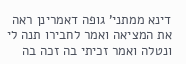דינא ממתני' גופה דאמרינן ראה את המציאה ואמר לחבירו תנה לי ונטלה ואמר זכיתי בה זכה בה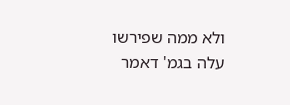ולא ממה שפירשו עלה בגמ' דאמר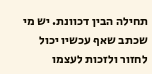תחילה הבין דכוונת. יש מי שכתב שאף עכשיו יכול לחזור ולזכות לעצמו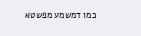כמו דמשמע מפשטא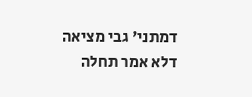דמתני' גבי מציאה דלא אמר תחלה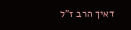דאיך הרב ז"ל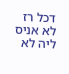דכל רז לא אניס ליה לא